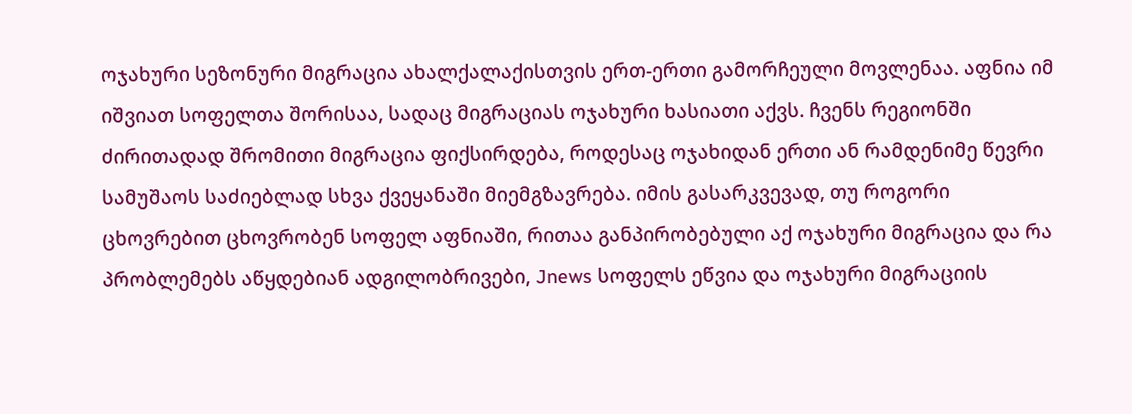ოჯახური სეზონური მიგრაცია ახალქალაქისთვის ერთ-ერთი გამორჩეული მოვლენაა. აფნია იმ იშვიათ სოფელთა შორისაა, სადაც მიგრაციას ოჯახური ხასიათი აქვს. ჩვენს რეგიონში ძირითადად შრომითი მიგრაცია ფიქსირდება, როდესაც ოჯახიდან ერთი ან რამდენიმე წევრი სამუშაოს საძიებლად სხვა ქვეყანაში მიემგზავრება. იმის გასარკვევად, თუ როგორი ცხოვრებით ცხოვრობენ სოფელ აფნიაში, რითაა განპირობებული აქ ოჯახური მიგრაცია და რა პრობლემებს აწყდებიან ადგილობრივები, Jnews სოფელს ეწვია და ოჯახური მიგრაციის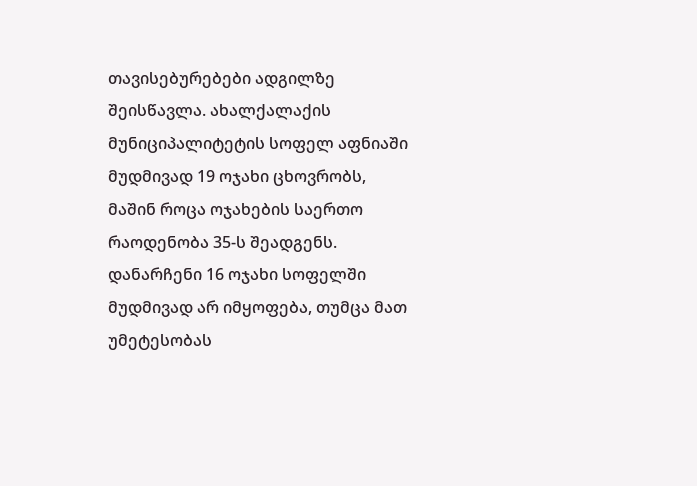თავისებურებები ადგილზე შეისწავლა. ახალქალაქის მუნიციპალიტეტის სოფელ აფნიაში მუდმივად 19 ოჯახი ცხოვრობს, მაშინ როცა ოჯახების საერთო რაოდენობა 35-ს შეადგენს. დანარჩენი 16 ოჯახი სოფელში მუდმივად არ იმყოფება, თუმცა მათ უმეტესობას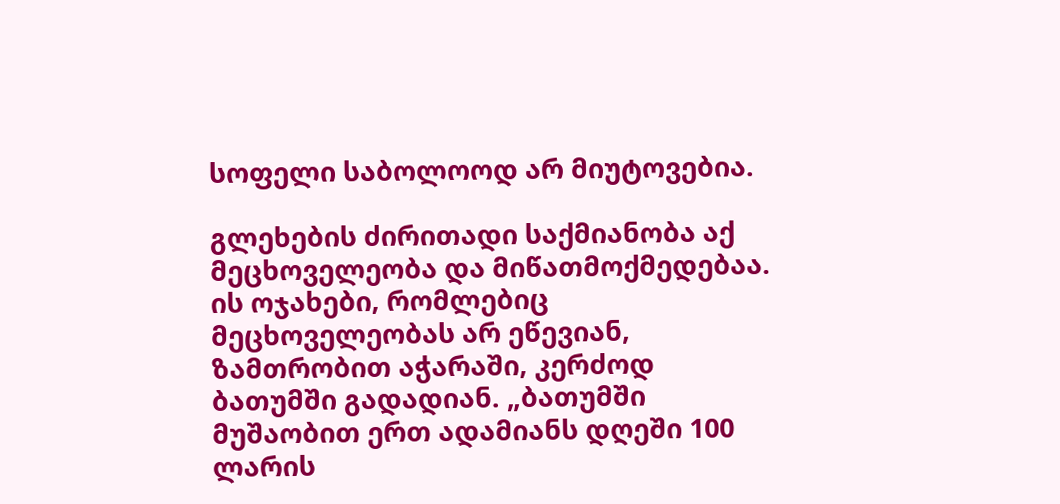სოფელი საბოლოოდ არ მიუტოვებია.

გლეხების ძირითადი საქმიანობა აქ მეცხოველეობა და მიწათმოქმედებაა. ის ოჯახები, რომლებიც მეცხოველეობას არ ეწევიან, ზამთრობით აჭარაში, კერძოდ ბათუმში გადადიან. „ბათუმში მუშაობით ერთ ადამიანს დღეში 100 ლარის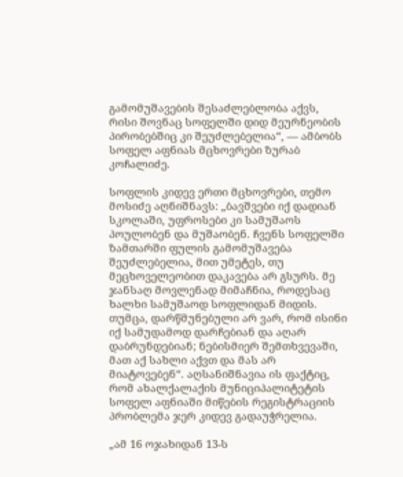გამომუშავების შესაძლებლობა აქვს, რისი შოვნაც სოფელში დიდ მეურნეობის პირობებშიც კი შეუძლებელია“, — ამბობს სოფელ აფნიას მცხოვრები ზურაბ კოჩალიძე.

სოფლის კიდევ ერთი მცხოვრები, თემო მოსიძე აღნიშნავს: „ბავშვები იქ დადიან სკოლაში, უფროსები კი სამუშაოს პოულობენ და მუშაობენ. ჩვენს სოფელში ზამთარში ფულის გამომუშავება შეუძლებელია, მით უმეტეს, თუ მეცხოველეობით დაკავება არ გსურს. მე ჯანსაღ მოვლენად მიმაჩნია, როდესაც ხალხი სამუშაოდ სოფლიდან მიდის. თუმცა, დარწმუნებული არ ვარ, რომ ისინი იქ სამუდამოდ დარჩებიან და აღარ დაბრუნდებიან; ნებისმიერ შემთხვევაში, მათ აქ სახლი აქვთ და მას არ მიატოვებენ“. აღსანიშნავია ის ფაქტიც, რომ ახალქალაქის მუნიციპალიტეტის სოფელ აფნიაში მიწების რეგისტრაციის პრობლემა ჯერ კიდევ გადაუჭრელია.

„ამ 16 ოჯახიდან 13-ს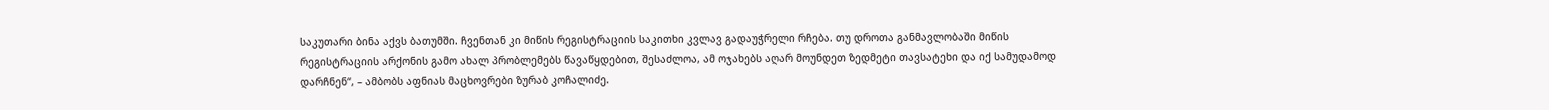საკუთარი ბინა აქვს ბათუმში. ჩვენთან კი მიწის რეგისტრაციის საკითხი კვლავ გადაუჭრელი რჩება. თუ დროთა განმავლობაში მიწის რეგისტრაციის არქონის გამო ახალ პრობლემებს წავაწყდებით, შესაძლოა, ამ ოჯახებს აღარ მოუნდეთ ზედმეტი თავსატეხი და იქ სამუდამოდ დარჩნენ“, – ამბობს აფნიას მაცხოვრები ზურაბ კოჩალიძე.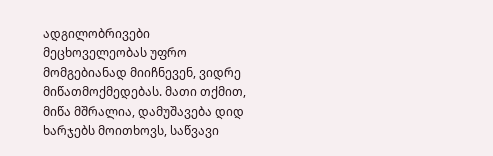ადგილობრივები მეცხოველეობას უფრო მომგებიანად მიიჩნევენ, ვიდრე მიწათმოქმედებას. მათი თქმით, მიწა მშრალია, დამუშავება დიდ ხარჯებს მოითხოვს, საწვავი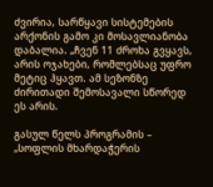ძვირია, სარწყავი სისტემების არქონის გამო კი მოსავლიანობა დაბალია. „ჩვენ 11 ძროხა გვყავს, არის ოჯახები, რომლებსაც უფრო მეტიც ჰყავთ. ამ სეზონზე ძირითადი შემოსავალი სწორედ ეს არის.

გასულ წელს პროგრამის – „სოფლის მხარდაჭერის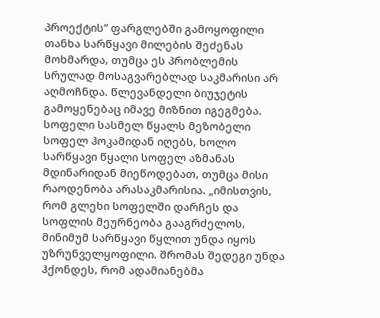პროექტის“ ფარგლებში გამოყოფილი თანხა სარწყავი მილების შეძენას მოხმარდა, თუმცა ეს პრობლემის სრულად მოსაგვარებლად საკმარისი არ აღმოჩნდა. წლევანდელი ბიუჯეტის გამოყენებაც იმავე მიზნით იგეგმება. სოფელი სასმელ წყალს მეზობელი სოფელ ჰოკამიდან იღებს, ხოლო სარწყავი წყალი სოფელ აზმანას მდინარიდან მიეწოდებათ, თუმცა მისი რაოდენობა არასაკმარისია. „იმისთვის, რომ გლეხი სოფელში დარჩეს და სოფლის მეურნეობა გააგრძელოს, მინიმუმ სარწყავი წყლით უნდა იყოს უზრუნველყოფილი. შრომას შედეგი უნდა ჰქონდეს, რომ ადამიანებმა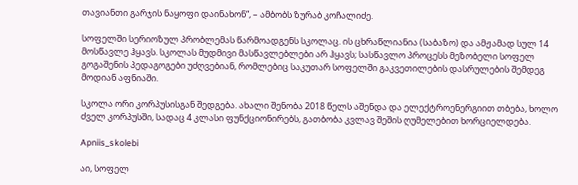თავიანთი გარჯის ნაყოფი დაინახონ“, – ამბობს ზურაბ კოჩალიძე.

სოფელში სერიოზულ პრობლემას წარმოადგენს სკოლაც. ის ცხრაწლიანია (საბაზო) და ამჟამად სულ 14 მოსწავლე ჰყავს. სკოლას მუდმივი მასწავლებლები არ ჰყავს; სასწავლო პროცესს მეზობელი სოფელ გოგაშენის პედაგოგები უძღვებიან, რომლებიც საკუთარ სოფელში გაკვეთილების დასრულების შემდეგ მოდიან აფნიაში.

სკოლა ორი კორპუსისგან შედგება. ახალი შენობა 2018 წელს აშენდა და ელექტროენერგიით თბება, ხოლო ძველ კორპუსში, სადაც 4 კლასი ფუნქციონირებს, გათბობა კვლავ შეშის ღუმელებით ხორციელდება.

Apniis_skolebi

აი, სოფელ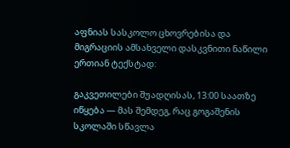აფნიას სასკოლო ცხოვრებისა და მიგრაციის ამსახველი დასკვნითი ნაწილი ერთიან ტექსტად:

გაკვეთილები შუადღისას, 13:00 საათზე იწყება — მას შემდეგ, რაც გოგაშენის სკოლაში სწავლა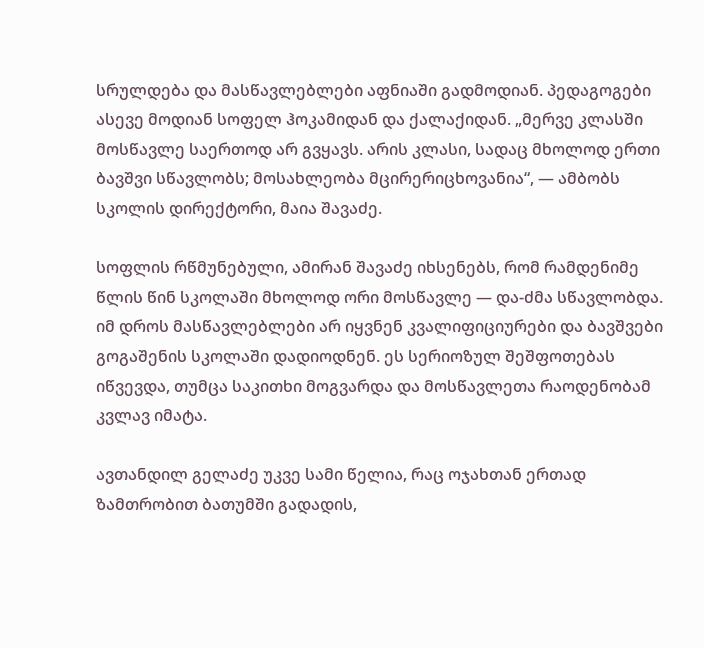სრულდება და მასწავლებლები აფნიაში გადმოდიან. პედაგოგები ასევე მოდიან სოფელ ჰოკამიდან და ქალაქიდან. „მერვე კლასში მოსწავლე საერთოდ არ გვყავს. არის კლასი, სადაც მხოლოდ ერთი ბავშვი სწავლობს; მოსახლეობა მცირერიცხოვანია“, — ამბობს სკოლის დირექტორი, მაია შავაძე.

სოფლის რწმუნებული, ამირან შავაძე იხსენებს, რომ რამდენიმე წლის წინ სკოლაში მხოლოდ ორი მოსწავლე — და-ძმა სწავლობდა. იმ დროს მასწავლებლები არ იყვნენ კვალიფიციურები და ბავშვები გოგაშენის სკოლაში დადიოდნენ. ეს სერიოზულ შეშფოთებას იწვევდა, თუმცა საკითხი მოგვარდა და მოსწავლეთა რაოდენობამ კვლავ იმატა.

ავთანდილ გელაძე უკვე სამი წელია, რაც ოჯახთან ერთად ზამთრობით ბათუმში გადადის,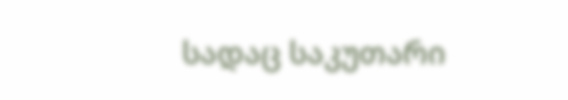სადაც საკუთარი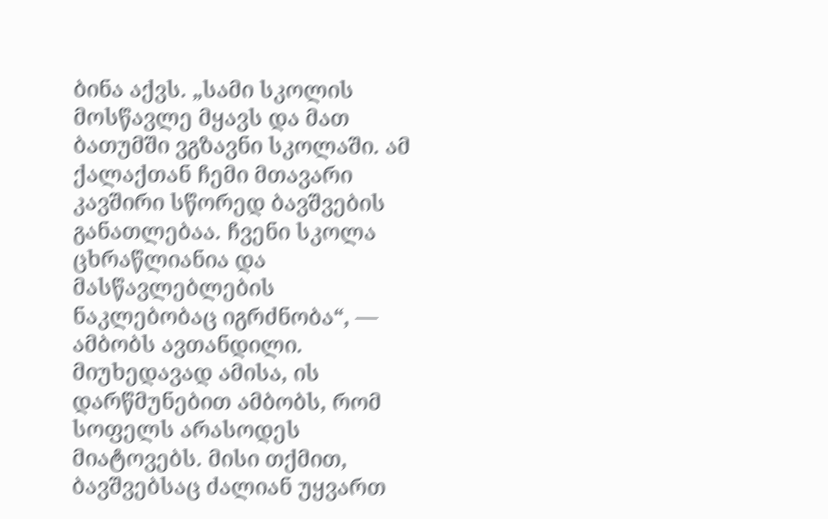ბინა აქვს. „სამი სკოლის მოსწავლე მყავს და მათ ბათუმში ვგზავნი სკოლაში. ამ ქალაქთან ჩემი მთავარი კავშირი სწორედ ბავშვების განათლებაა. ჩვენი სკოლა ცხრაწლიანია და მასწავლებლების ნაკლებობაც იგრძნობა“, — ამბობს ავთანდილი. მიუხედავად ამისა, ის დარწმუნებით ამბობს, რომ სოფელს არასოდეს მიატოვებს. მისი თქმით, ბავშვებსაც ძალიან უყვართ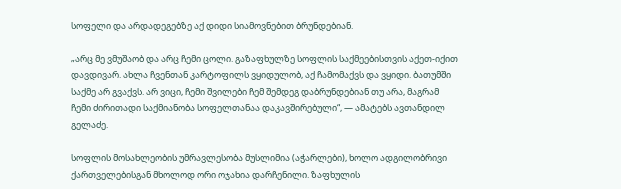სოფელი და არდადეგებზე აქ დიდი სიამოვნებით ბრუნდებიან.

„არც მე ვმუშაობ და არც ჩემი ცოლი. გაზაფხულზე სოფლის საქმეებისთვის აქეთ-იქით დავდივარ. ახლა ჩვენთან კარტოფილს ვყიდულობ, აქ ჩამომაქვს და ვყიდი. ბათუმში საქმე არ გვაქვს. არ ვიცი, ჩემი შვილები ჩემ შემდეგ დაბრუნდებიან თუ არა, მაგრამ ჩემი ძირითადი საქმიანობა სოფელთანაა დაკავშირებული“, — ამატებს ავთანდილ გელაძე.

სოფლის მოსახლეობის უმრავლესობა მუსლიმია (აჭარლები), ხოლო ადგილობრივი ქართველებისგან მხოლოდ ორი ოჯახია დარჩენილი. ზაფხულის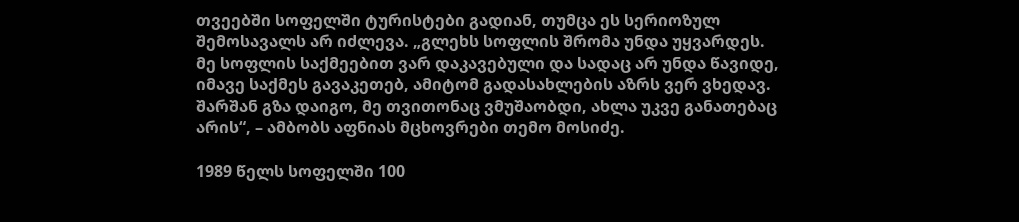თვეებში სოფელში ტურისტები გადიან, თუმცა ეს სერიოზულ შემოსავალს არ იძლევა. „გლეხს სოფლის შრომა უნდა უყვარდეს. მე სოფლის საქმეებით ვარ დაკავებული და სადაც არ უნდა წავიდე, იმავე საქმეს გავაკეთებ, ამიტომ გადასახლების აზრს ვერ ვხედავ. შარშან გზა დაიგო, მე თვითონაც ვმუშაობდი, ახლა უკვე განათებაც არის“, – ამბობს აფნიას მცხოვრები თემო მოსიძე.

1989 წელს სოფელში 100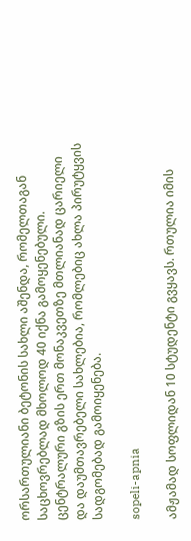ორსართულიანი ბეტონის სახლი აშენდა, რომელთაგან საცხოვრებლად მხოლოდ 40 იქნა გამოყენებული. ცენტრალური გზის ერთ მონაკვეთზე მთლიანად ცარიელი და დაუმთავრებელი სახლებია, რომლებიც ახლა პირუტყვის სადგომებად გამოიყენება.

sopeli-apnia

ამჟამად სოფლიდან 10 სტუდენტი გვყავს. რთულია იმის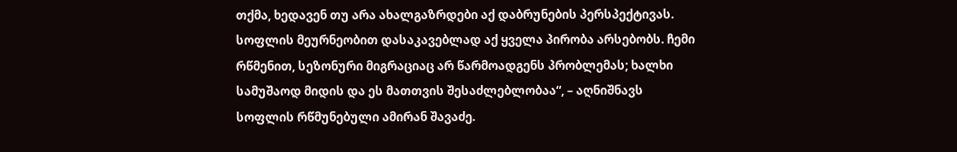თქმა, ხედავენ თუ არა ახალგაზრდები აქ დაბრუნების პერსპექტივას. სოფლის მეურნეობით დასაკავებლად აქ ყველა პირობა არსებობს. ჩემი რწმენით, სეზონური მიგრაციაც არ წარმოადგენს პრობლემას; ხალხი სამუშაოდ მიდის და ეს მათთვის შესაძლებლობაა“, – აღნიშნავს სოფლის რწმუნებული ამირან შავაძე.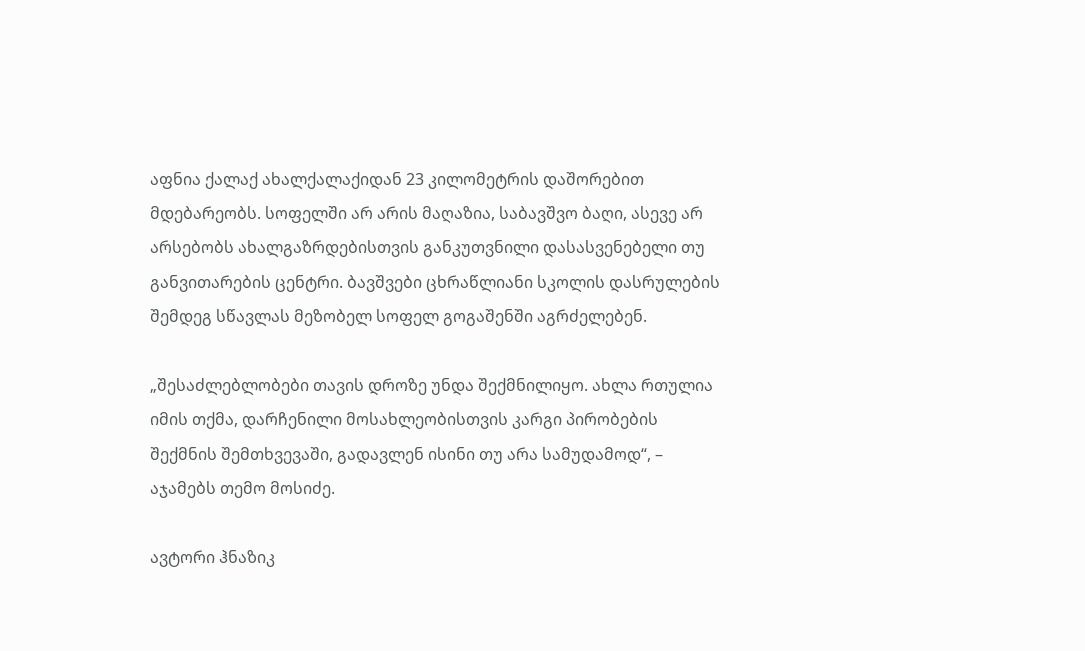აფნია ქალაქ ახალქალაქიდან 23 კილომეტრის დაშორებით მდებარეობს. სოფელში არ არის მაღაზია, საბავშვო ბაღი, ასევე არ არსებობს ახალგაზრდებისთვის განკუთვნილი დასასვენებელი თუ განვითარების ცენტრი. ბავშვები ცხრაწლიანი სკოლის დასრულების შემდეგ სწავლას მეზობელ სოფელ გოგაშენში აგრძელებენ.

„შესაძლებლობები თავის დროზე უნდა შექმნილიყო. ახლა რთულია იმის თქმა, დარჩენილი მოსახლეობისთვის კარგი პირობების შექმნის შემთხვევაში, გადავლენ ისინი თუ არა სამუდამოდ“, – აჯამებს თემო მოსიძე.

ავტორი ჰნაზიკ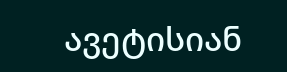ავეტისიან